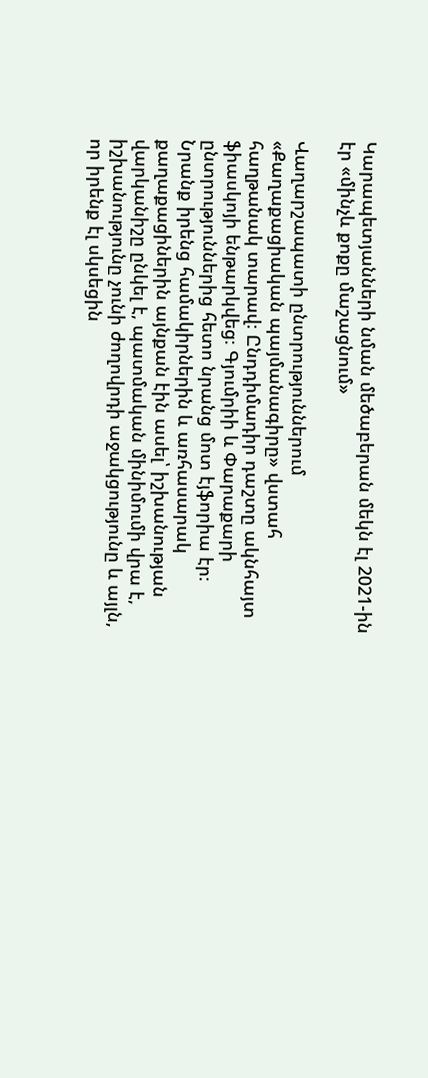Կարապետյանների նման մեծաբերան մեկն էլ 2021-ին էր «մինչև քոքը մաշացնում»

Վաղարշապատի ընտրություններում «Քաղաքացիական պայմանագիրը» վստահ հաղթանակ տարավ։ Ընդդիմադիր դաշտը ակնհայտ ֆիասկոյի ենթարկվեց։ Գյումրիի և Փարաքարի ընտրություններից հետո նրանց մոտ էյֆորիա էր։ Նրանք իրենց համակիրներին և առհասարակ քաղաքացիներին այնքան էին ասել՝ իշխանության վարկանիշը ընկել է, պատմական մինիմումի վրա է, իշխանությունը չունի ժողովրդի աջակցությունը և այլն, որ իրենք էլ սկսեցին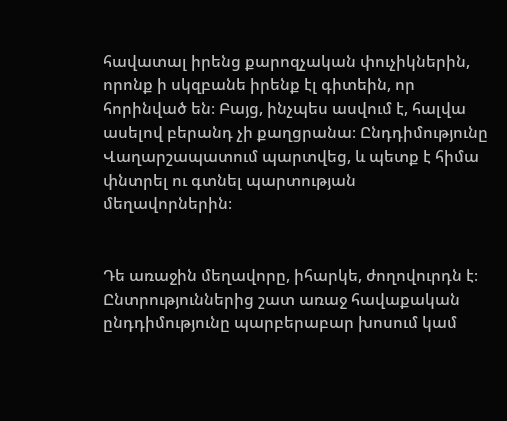հավատալ իրենց քարոզչական փուչիկներին, որոնք ի սկզբանե իրենք էլ գիտեին, որ հորինված են։ Բայց, ինչպես ասվում է, հալվա ասելով բերանդ չի քաղցրանա։ Ընդդիմությունը Վաղարշապատում պարտվեց, և պետք է հիմա փնտրել ու գտնել պարտության մեղավորներին։


Դե առաջին մեղավորը, իհարկե, ժողովուրդն է։ Ընտրություններից շատ առաջ հավաքական ընդդիմությունը պարբերաբար խոսում կամ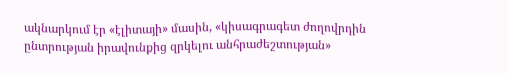ակնարկում էր «էլիտայի» մասին, «կիսագրագետ ժողովրդին ընտրության իրավունքից զրկելու անհրաժեշտության»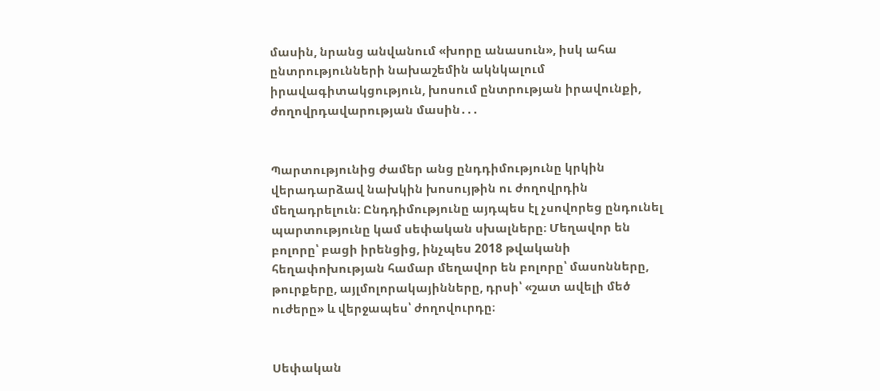մասին, նրանց անվանում «խորը անասուն», իսկ ահա ընտրությունների նախաշեմին ակնկալում իրավագիտակցություն, խոսում ընտրության իրավունքի, ժողովրդավարության մասին․․․


Պարտությունից ժամեր անց ընդդիմությունը կրկին վերադարձավ նախկին խոսույթին ու ժողովրդին մեղադրելուն։ Ընդդիմությունը այդպես էլ չսովորեց ընդունել պարտությունը կամ սեփական սխալները։ Մեղավոր են բոլորը՝ բացի իրենցից, ինչպես 2018 թվականի հեղափոխության համար մեղավոր են բոլորը՝ մասոնները, թուրքերը, այլմոլորակայինները, դրսի՝ «շատ ավելի մեծ ուժերը» և վերջապես՝ ժողովուրդը։


Սեփական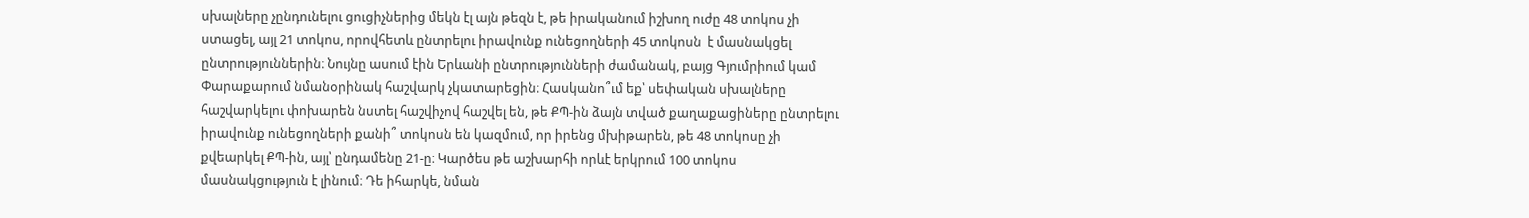սխալները չընդունելու ցուցիչներից մեկն էլ այն թեզն է, թե իրականում իշխող ուժը 48 տոկոս չի ստացել, այլ 21 տոկոս, որովհետև ընտրելու իրավունք ունեցողների 45 տոկոսն  է մասնակցել ընտրություններին։ Նույնը ասում էին Երևանի ընտրությունների ժամանակ, բայց Գյումրիում կամ Փարաքարում նմանօրինակ հաշվարկ չկատարեցին։ Հասկանո՞ւմ եք՝ սեփական սխալները հաշվարկելու փոխարեն նստել հաշվիչով հաշվել են, թե ՔՊ-ին ձայն տված քաղաքացիները ընտրելու իրավունք ունեցողների քանի՞ տոկոսն են կազմում, որ իրենց մխիթարեն, թե 48 տոկոսը չի քվեարկել ՔՊ-ին, այլ՝ ընդամենը 21-ը։ Կարծես թե աշխարհի որևէ երկրում 100 տոկոս մասնակցություն է լինում։ Դե իհարկե, նման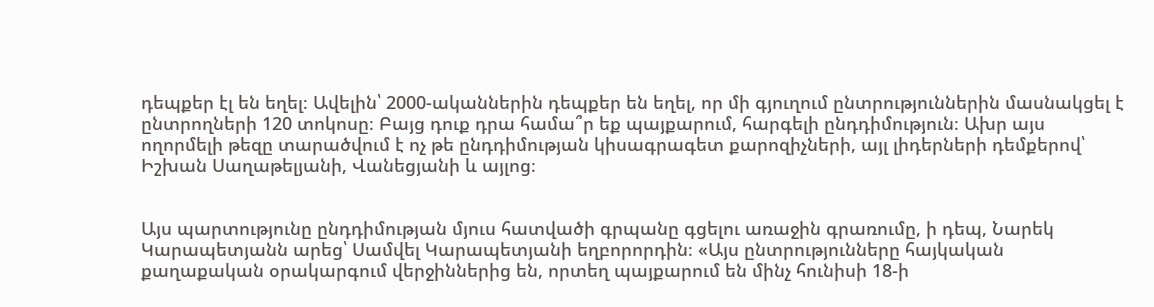դեպքեր էլ են եղել։ Ավելին՝ 2000-ականներին դեպքեր են եղել, որ մի գյուղում ընտրություններին մասնակցել է ընտրողների 120 տոկոսը։ Բայց դուք դրա համա՞ր եք պայքարում, հարգելի ընդդիմություն։ Ախր այս ողորմելի թեզը տարածվում է ոչ թե ընդդիմության կիսագրագետ քարոզիչների, այլ լիդերների դեմքերով՝ Իշխան Սաղաթելյանի, Վանեցյանի և այլոց։


Այս պարտությունը ընդդիմության մյուս հատվածի գրպանը գցելու առաջին գրառումը, ի դեպ, Նարեկ Կարապետյանն արեց՝ Սամվել Կարապետյանի եղբորորդին։ «Այս ընտրությունները հայկական քաղաքական օրակարգում վերջիններից են, որտեղ պայքարում են մինչ հունիսի 18-ի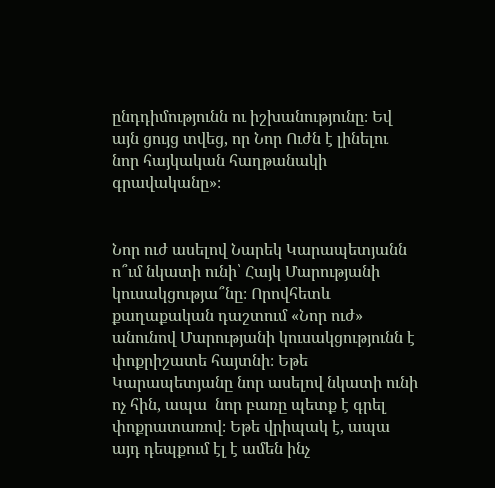ընդդիմությունն ու իշխանությունը։ Եվ այն ցույց տվեց, որ Նոր Ուժն է լինելու նոր հայկական հաղթանակի գրավականը»։


Նոր ուժ ասելով Նարեկ Կարապետյանն ո՞ւմ նկատի ունի՝ Հայկ Մարությանի կուսակցությա՞նը։ Որովհետև քաղաքական դաշտում «Նոր ուժ» անունով Մարությանի կուսակցությունն է փոքրիշատե հայտնի։ Եթե Կարապետյանը նոր ասելով նկատի ունի ոչ հին, ապա  նոր բառը պետք է գրել փոքրատառով։ Եթե վրիպակ է, ապա այդ դեպքում էլ է ամեն ինչ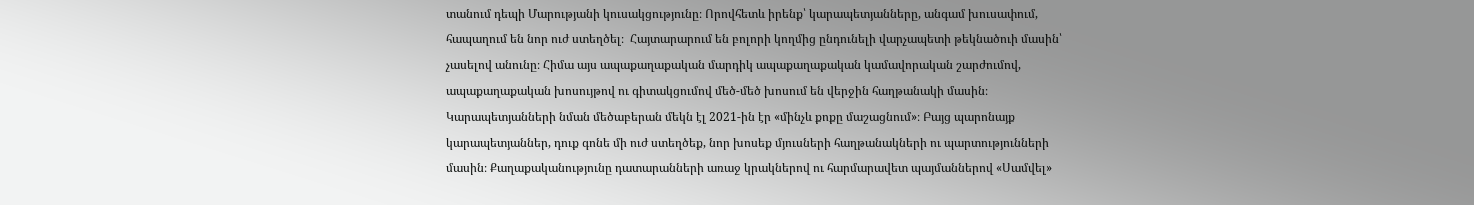տանում դեպի Մարությանի կուսակցությունը։ Որովհետև իրենք՝ կարապետյանները, անգամ խուսափում, հապաղում են նոր ուժ ստեղծել։  Հայտարարում են բոլորի կողմից ընդունելի վարչապետի թեկնածուի մասին՝ չասելով անունը։ Հիմա այս ապաքաղաքական մարդիկ ապաքաղաքական կամավորական շարժումով, ապաքաղաքական խոսույթով ու գիտակցումով մեծ-մեծ խոսում են վերջին հաղթանակի մասին։ Կարապետյանների նման մեծաբերան մեկն էլ 2021-ին էր «մինչև քոքը մաշացնում»։ Բայց պարոնայք կարապետյաններ, դուք գոնե մի ուժ ստեղծեք, նոր խոսեք մյուսների հաղթանակների ու պարտությունների մասին։ Քաղաքականությունը դատարանների առաջ կրակներով ու հարմարավետ պայմաններով «Սամվել»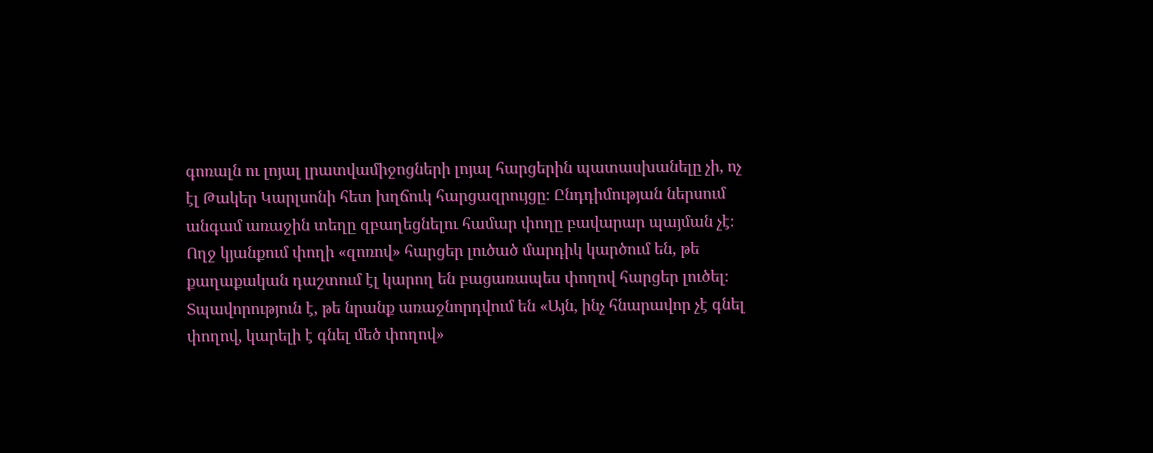գոռալն ու լոյալ լրատվամիջոցների լոյալ հարցերին պատասխանելը չի, ոչ էլ Թակեր Կարլսոնի հետ խղճուկ հարցազրույցը։ Ընդդիմության ներսում անգամ առաջին տեղը զբաղեցնելու համար փողը բավարար պայման չէ։ Ողջ կյանքում փողի «զոռով» հարցեր լուծած մարդիկ կարծում են, թե քաղաքական դաշտում էլ կարող են բացառապես փողով հարցեր լուծել։ Տպավորություն է, թե նրանք առաջնորդվում են «Այն, ինչ հնարավոր չէ գնել փողով, կարելի է գնել մեծ փողով»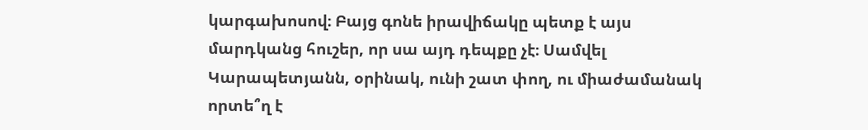կարգախոսով։ Բայց գոնե իրավիճակը պետք է այս մարդկանց հուշեր, որ սա այդ դեպքը չէ։ Սամվել Կարապետյանն, օրինակ, ունի շատ փող, ու միաժամանակ որտե՞ղ է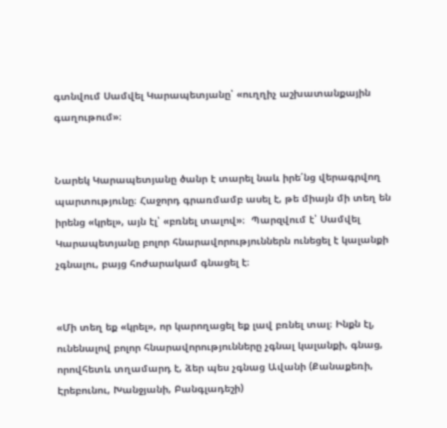գտնվում Սամվել Կարապետյանը՝ «ուղղիչ աշխատանքային գաղութում»։


Նարեկ Կարապետյանը ծանր է տարել նաև իրե՛նց վերագրվող պարտությունը։ Հաջորդ գրառմամբ ասել է, թե միայն մի տեղ են իրենց «կրել», այն էլ՝ «բռնել տալով»։  Պարզվում է՝ Սամվել Կարապետյանը բոլոր հնարավորություններն ունեցել է կալանքի չգնալու, բայց հոժարակամ գնացել է։


«Մի տեղ եք «կրել», որ կարողացել եք լավ բռնել տալ։ Ինքն էլ, ունենալով բոլոր հնարավորությունները չգնալ կալանքի, գնաց, որովհետև տղամարդ է, ձեր պես չգնաց Ավանի (Քանաքեռի, Էրեբունու, Խանջյանի, Բանգլադեշի)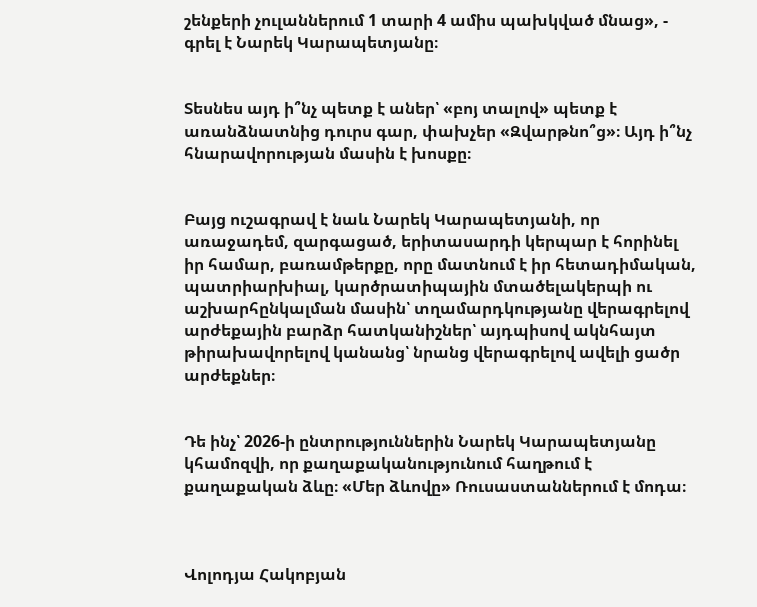շենքերի չուլաններում 1 տարի 4 ամիս պախկված մնաց», - գրել է Նարեկ Կարապետյանը։


Տեսնես այդ ի՞նչ պետք է աներ՝ «բոյ տալով» պետք է առանձնատնից դուրս գար, փախչեր «Զվարթնո՞ց»։ Այդ ի՞նչ հնարավորության մասին է խոսքը։


Բայց ուշագրավ է նաև Նարեկ Կարապետյանի, որ առաջադեմ, զարգացած, երիտասարդի կերպար է հորինել իր համար, բառամթերքը, որը մատնում է իր հետադիմական, պատրիարխիալ, կարծրատիպային մտածելակերպի ու աշխարհընկալման մասին՝ տղամարդկությանը վերագրելով արժեքային բարձր հատկանիշներ՝ այդպիսով ակնհայտ թիրախավորելով կանանց՝ նրանց վերագրելով ավելի ցածր արժեքներ։


Դե ինչ՝ 2026-ի ընտրություններին Նարեկ Կարապետյանը կհամոզվի, որ քաղաքականությունում հաղթում է քաղաքական ձևը։ «Մեր ձևովը» Ռուսաստաններում է մոդա։



Վոլոդյա Հակոբյան